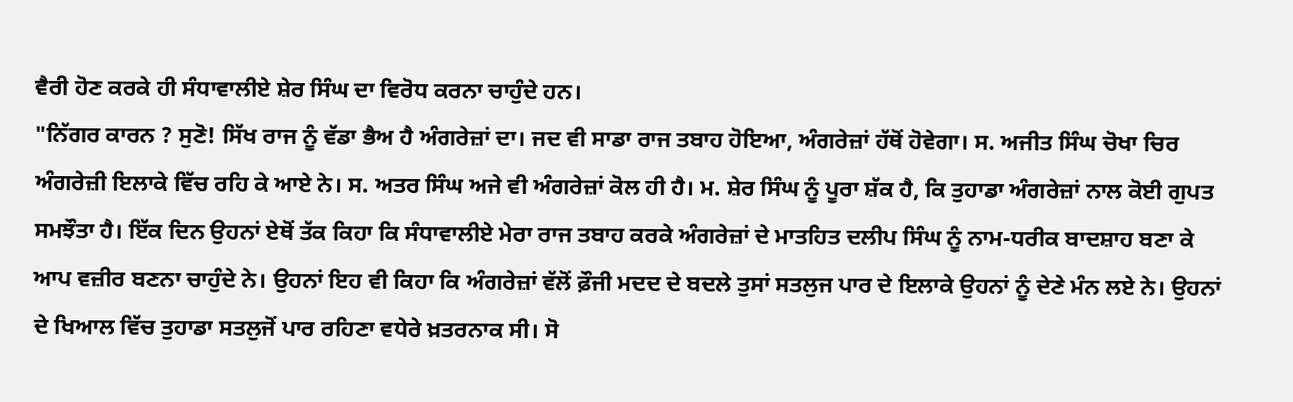ਵੈਰੀ ਹੋਣ ਕਰਕੇ ਹੀ ਸੰਧਾਵਾਲੀਏ ਸ਼ੇਰ ਸਿੰਘ ਦਾ ਵਿਰੋਧ ਕਰਨਾ ਚਾਹੁੰਦੇ ਹਨ।
"ਨਿੱਗਰ ਕਾਰਨ ? ਸੁਣੋ! ਸਿੱਖ ਰਾਜ ਨੂੰ ਵੱਡਾ ਭੈਅ ਹੈ ਅੰਗਰੇਜ਼ਾਂ ਦਾ। ਜਦ ਵੀ ਸਾਡਾ ਰਾਜ ਤਬਾਹ ਹੋਇਆ, ਅੰਗਰੇਜ਼ਾਂ ਹੱਥੋਂ ਹੋਵੇਗਾ। ਸ. ਅਜੀਤ ਸਿੰਘ ਚੋਖਾ ਚਿਰ ਅੰਗਰੇਜ਼ੀ ਇਲਾਕੇ ਵਿੱਚ ਰਹਿ ਕੇ ਆਏ ਨੇ। ਸ. ਅਤਰ ਸਿੰਘ ਅਜੇ ਵੀ ਅੰਗਰੇਜ਼ਾਂ ਕੋਲ ਹੀ ਹੈ। ਮ. ਸ਼ੇਰ ਸਿੰਘ ਨੂੰ ਪੂਰਾ ਸ਼ੱਕ ਹੈ, ਕਿ ਤੁਹਾਡਾ ਅੰਗਰੇਜ਼ਾਂ ਨਾਲ ਕੋਈ ਗੁਪਤ ਸਮਝੌਤਾ ਹੈ। ਇੱਕ ਦਿਨ ਉਹਨਾਂ ਏਥੋਂ ਤੱਕ ਕਿਹਾ ਕਿ ਸੰਧਾਵਾਲੀਏ ਮੇਰਾ ਰਾਜ ਤਬਾਹ ਕਰਕੇ ਅੰਗਰੇਜ਼ਾਂ ਦੇ ਮਾਤਹਿਤ ਦਲੀਪ ਸਿੰਘ ਨੂੰ ਨਾਮ-ਧਰੀਕ ਬਾਦਸ਼ਾਹ ਬਣਾ ਕੇ ਆਪ ਵਜ਼ੀਰ ਬਣਨਾ ਚਾਹੁੰਦੇ ਨੇ। ਉਹਨਾਂ ਇਹ ਵੀ ਕਿਹਾ ਕਿ ਅੰਗਰੇਜ਼ਾਂ ਵੱਲੋਂ ਫ਼ੌਜੀ ਮਦਦ ਦੇ ਬਦਲੇ ਤੁਸਾਂ ਸਤਲੁਜ ਪਾਰ ਦੇ ਇਲਾਕੇ ਉਹਨਾਂ ਨੂੰ ਦੇਣੇ ਮੰਨ ਲਏ ਨੇ। ਉਹਨਾਂ ਦੇ ਖਿਆਲ ਵਿੱਚ ਤੁਹਾਡਾ ਸਤਲੁਜੋਂ ਪਾਰ ਰਹਿਣਾ ਵਧੇਰੇ ਖ਼ਤਰਨਾਕ ਸੀ। ਸੋ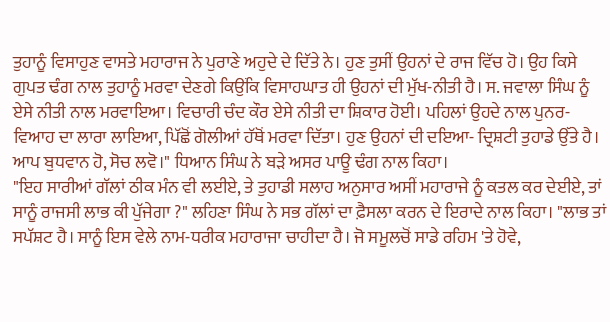ਤੁਹਾਨੂੰ ਵਿਸਾਹੁਣ ਵਾਸਤੇ ਮਹਾਰਾਜ ਨੇ ਪੁਰਾਣੇ ਅਹੁਦੇ ਦੇ ਦਿੱਤੇ ਨੇ। ਹੁਣ ਤੁਸੀਂ ਉਹਨਾਂ ਦੇ ਰਾਜ ਵਿੱਚ ਹੋ। ਉਹ ਕਿਸੇ ਗੁਪਤ ਢੰਗ ਨਾਲ ਤੁਹਾਨੂੰ ਮਰਵਾ ਦੇਣਗੇ ਕਿਉਂਕਿ ਵਿਸਾਹਘਾਤ ਹੀ ਉਹਨਾਂ ਦੀ ਮੁੱਖ-ਨੀਤੀ ਹੈ। ਸ. ਜਵਾਲਾ ਸਿੰਘ ਨੂੰ ਏਸੇ ਨੀਤੀ ਨਾਲ ਮਰਵਾਇਆ। ਵਿਚਾਰੀ ਚੰਦ ਕੌਰ ਏਸੇ ਨੀਤੀ ਦਾ ਸ਼ਿਕਾਰ ਹੋਈ। ਪਹਿਲਾਂ ਉਹਦੇ ਨਾਲ ਪੁਨਰ-ਵਿਆਹ ਦਾ ਲਾਰਾ ਲਾਇਆ, ਪਿੱਛੋਂ ਗੋਲੀਆਂ ਹੱਥੋਂ ਮਰਵਾ ਦਿੱਤਾ। ਹੁਣ ਉਹਨਾਂ ਦੀ ਦਇਆ- ਦ੍ਰਿਸ਼ਟੀ ਤੁਹਾਡੇ ਉੱਤੇ ਹੈ। ਆਪ ਬੁਧਵਾਨ ਹੋ, ਸੋਚ ਲਵੋ।" ਧਿਆਨ ਸਿੰਘ ਨੇ ਬੜੇ ਅਸਰ ਪਾਊ ਢੰਗ ਨਾਲ ਕਿਹਾ।
"ਇਹ ਸਾਰੀਆਂ ਗੱਲਾਂ ਠੀਕ ਮੰਨ ਵੀ ਲਈਏ, ਤੇ ਤੁਹਾਡੀ ਸਲਾਹ ਅਨੁਸਾਰ ਅਸੀਂ ਮਹਾਰਾਜੇ ਨੂੰ ਕਤਲ ਕਰ ਦੇਈਏ, ਤਾਂ ਸਾਨੂੰ ਰਾਜਸੀ ਲਾਭ ਕੀ ਪੁੱਜੇਗਾ ?" ਲਹਿਣਾ ਸਿੰਘ ਨੇ ਸਭ ਗੱਲਾਂ ਦਾ ਫ਼ੈਸਲਾ ਕਰਨ ਦੇ ਇਰਾਦੇ ਨਾਲ ਕਿਹਾ। "ਲਾਭ ਤਾਂ ਸਪੱਸ਼ਟ ਹੈ। ਸਾਨੂੰ ਇਸ ਵੇਲੇ ਨਾਮ-ਧਰੀਕ ਮਹਾਰਾਜਾ ਚਾਹੀਦਾ ਹੈ। ਜੋ ਸਮੂਲਚੋਂ ਸਾਡੇ ਰਹਿਮ 'ਤੇ ਹੋਵੇ,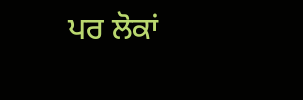ਪਰ ਲੋਕਾਂ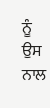ਨੂੰ ਉਸ ਨਾਲ